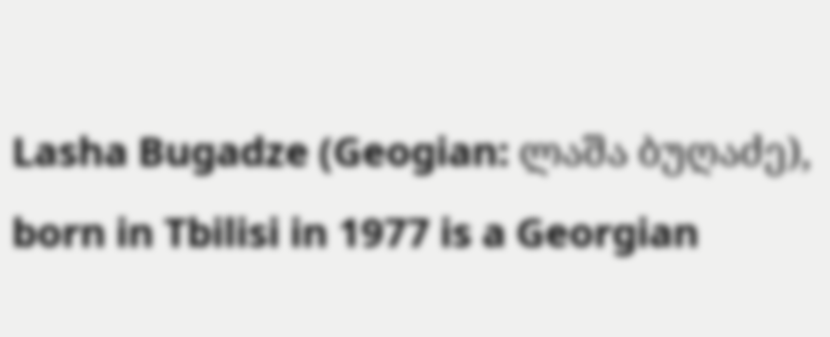Lasha Bugadze (Geogian: ლაშა ბუღაძე), born in Tbilisi in 1977 is a Georgian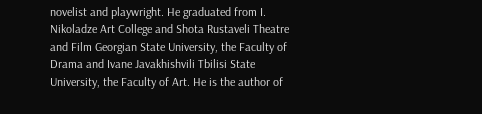novelist and playwright. He graduated from I. Nikoladze Art College and Shota Rustaveli Theatre and Film Georgian State University, the Faculty of Drama and Ivane Javakhishvili Tbilisi State University, the Faculty of Art. He is the author of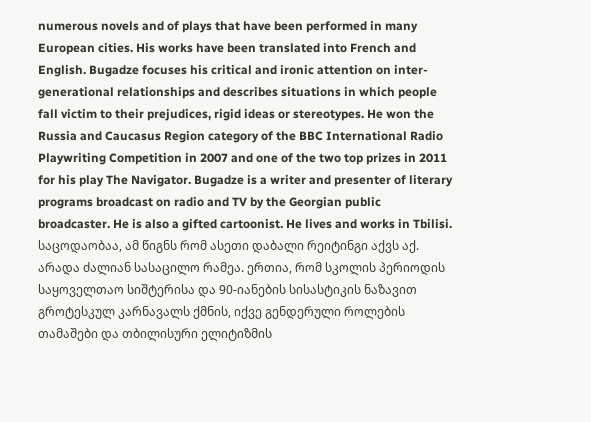numerous novels and of plays that have been performed in many European cities. His works have been translated into French and English. Bugadze focuses his critical and ironic attention on inter-generational relationships and describes situations in which people fall victim to their prejudices, rigid ideas or stereotypes. He won the Russia and Caucasus Region category of the BBC International Radio Playwriting Competition in 2007 and one of the two top prizes in 2011 for his play The Navigator. Bugadze is a writer and presenter of literary programs broadcast on radio and TV by the Georgian public broadcaster. He is also a gifted cartoonist. He lives and works in Tbilisi.
საცოდაობაა, ამ წიგნს რომ ასეთი დაბალი რეიტინგი აქვს აქ. არადა ძალიან სასაცილო რამეა. ერთია, რომ სკოლის პერიოდის საყოველთაო სიშტერისა და 90-იანების სისასტიკის ნაზავით გროტესკულ კარნავალს ქმნის, იქვე გენდერული როლების თამაშები და თბილისური ელიტიზმის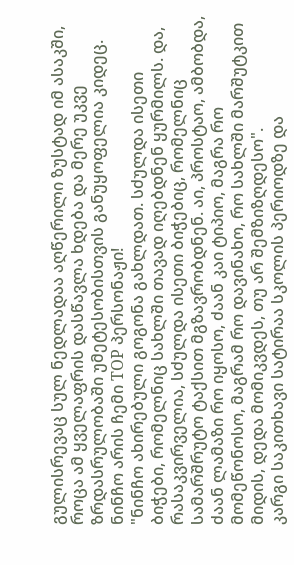გულისრევაც სულ ნედლადაა აღწერილი ზუსტად იმ ასაკში, როცა ამ ყველაფრის დასწავლა ხდება და მერე უკვე ზრდასრულობაში უმეტესობისთვის განუყოფელია კიდეც.
ნინჩო არის ჩემი TOP პერსონაჟი!
"ნინჩო ახირებული გოგონა გახლდათ. სძულდა ისეთი ბიჭები, რომელნიც სახლში თავად იღებდნენ ყურმილს. და, რასაკვირველია, სძულდა ისეთი ბიჭებიც, რომელნიც სამარშრუტო ტაქსით მგზავრობდნენ. აი, პროსტაო, ამბობდა, ძაან ლამაზი რო იყოსო, ძაან კაი ტიპიო, მაგრა რო მომეწონოსო, მაგრამ რო დავინახო, რო სახლში მარშუტკით მიდის, დედა მომიკვდეს, თუ არ შემზიზღდესო".
კარგი საკითხავი სატირაა სკოლის პერიოდზე და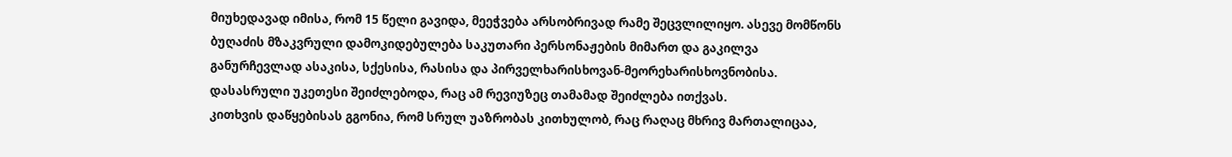მიუხედავად იმისა, რომ 15 წელი გავიდა, მეეჭვება არსობრივად რამე შეცვლილიყო. ასევე მომწონს ბუღაძის მზაკვრული დამოკიდებულება საკუთარი პერსონაჟების მიმართ და გაკილვა განურჩევლად ასაკისა, სქესისა, რასისა და პირველხარისხოვან-მეორეხარისხოვნობისა. დასასრული უკეთესი შეიძლებოდა, რაც ამ რევიუზეც თამამად შეიძლება ითქვას.
კითხვის დაწყებისას გგონია, რომ სრულ უაზრობას კითხულობ, რაც რაღაც მხრივ მართალიცაა,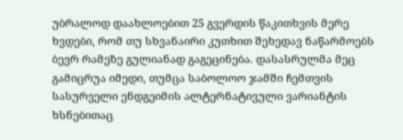უბრალოდ დაახლოებით 25 გვერდის წაკითხვის მერე ხვდები, რომ თუ სხვანაირი კუთხით შეხედავ ნაწარმოებს ბევრ რამეზე გულიანად გაგეცინება. დასასრულმა მეც გამიცრუა იმედი, თუმცა საბოლოო ჯამში ჩემთვის სასურველი ენდგეიმის ალტერნატივული ვარიანტის ხსნებითაც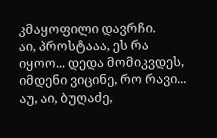კმაყოფილი დავრჩი.
აი, პროსტააა, ეს რა იყოო... დედა მომიკვდეს, იმდენი ვიცინე, რო რავი... აუ, აი, ბუღაძე,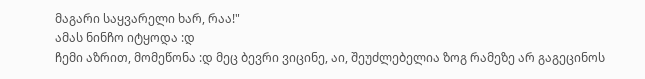მაგარი საყვარელი ხარ, რაა!"
ამას ნინჩო იტყოდა :დ
ჩემი აზრით, მომეწონა :დ მეც ბევრი ვიცინე, აი, შეუძლებელია ზოგ რამეზე არ გაგეცინოს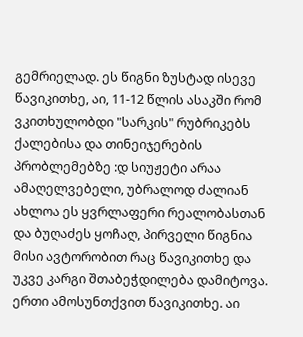გემრიელად. ეს წიგნი ზუსტად ისევე წავიკითხე, აი, 11-12 წლის ასაკში რომ ვკითხულობდი "სარკის" რუბრიკებს ქალებისა და თინეიჯერების პრობლემებზე :დ სიუჟეტი არაა ამაღელვებელი, უბრალოდ ძალიან ახლოა ეს ყვრლაფერი რეალობასთან და ბუღაძეს ყოჩაღ, პირველი წიგნია მისი ავტორობით რაც წავიკითხე და უკვე კარგი შთაბეჭდილება დამიტოვა.
ერთი ამოსუნთქვით წავიკითხე. აი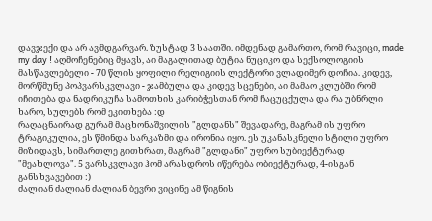დავჯექი და არ ავმდგარვარ. ზუსტად 3 საათში. იმდენად გამართო, რომ რავიცი, made my day ! აღმოჩენებიც მყავს, აი მაგალითად ბუტია ნუციკო და სექსოლოგიის მასწავლებელი - 70 წლის ყოფილი რელიგიის ლექტორი ვლადიმერ დოჩია. კიდევ, მორწმუნე პოპვარსკვლავი - ჯამბულა და კიდევ სცენები, აი მამაო კლუბში რომ იჩითება და ნადრიკუჩა სამოთხის კარიბჭესთან რომ ჩაცუცქულა და რა უბნრლი ხარო, სულებს რომ ეკითხება :დ
რაღაცნაირად გურამ მაცხონაშვილის "გლდანს" შევადარე, მაგრამ ის უფრო ტრაგიკულია, ეს წმინდა სარკაზმი და ირონია იყო. ეს უკანასკნელი სტილი უფრო მიზიდავს, სიმართლე გითხრათ, მაგრამ "გლდანი" უფრო სუბიექტურად "მეახლოვა". 5 ვარსკვლავი ჰომ არასდროს იწერება ობიექტურად, 4-ისგან განსხვავებით :)
ძალიან ძალიან ძალიან ბევრი ვიცინე ამ წიგნის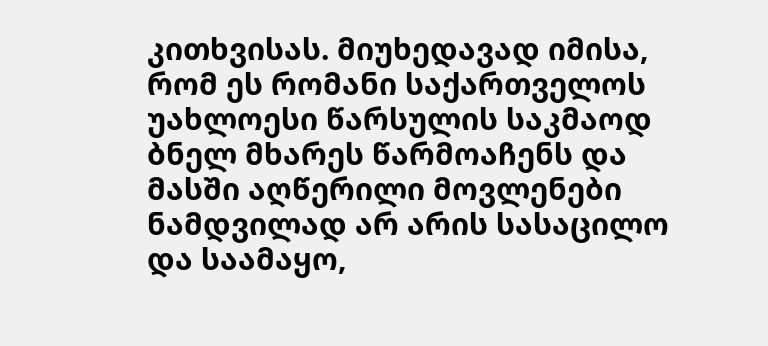კითხვისას. მიუხედავად იმისა, რომ ეს რომანი საქართველოს უახლოესი წარსულის საკმაოდ ბნელ მხარეს წარმოაჩენს და მასში აღწერილი მოვლენები ნამდვილად არ არის სასაცილო და საამაყო,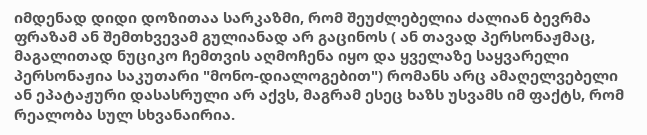იმდენად დიდი დოზითაა სარკაზმი, რომ შეუძლებელია ძალიან ბევრმა ფრაზამ ან შემთხვევამ გულიანად არ გაცინოს ( ან თავად პერსონაჟმაც, მაგალითად ნუციკო ჩემთვის აღმოჩენა იყო და ყველაზე საყვარელი პერსონაჟია საკუთარი "მონო-დიალოგებით") რომანს არც ამაღელვებელი ან ეპატაჟური დასასრული არ აქვს, მაგრამ ესეც ხაზს უსვამს იმ ფაქტს, რომ რეალობა სულ სხვანაირია.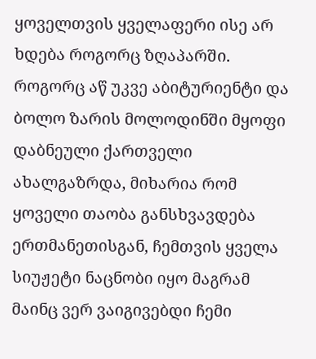ყოველთვის ყველაფერი ისე არ ხდება როგორც ზღაპარში.
როგორც აწ უკვე აბიტურიენტი და ბოლო ზარის მოლოდინში მყოფი დაბნეული ქართველი ახალგაზრდა, მიხარია რომ ყოველი თაობა განსხვავდება ერთმანეთისგან, ჩემთვის ყველა სიუჟეტი ნაცნობი იყო მაგრამ მაინც ვერ ვაიგივებდი ჩემი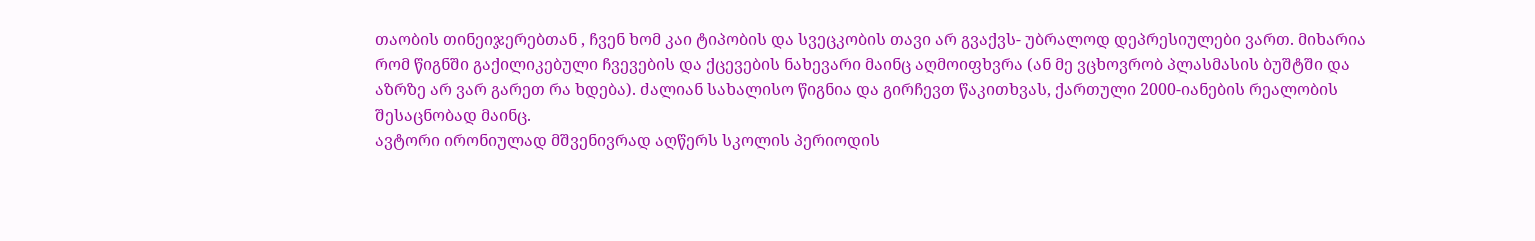თაობის თინეიჯერებთან , ჩვენ ხომ კაი ტიპობის და სვეცკობის თავი არ გვაქვს- უბრალოდ დეპრესიულები ვართ. მიხარია რომ წიგნში გაქილიკებული ჩვევების და ქცევების ნახევარი მაინც აღმოიფხვრა (ან მე ვცხოვრობ პლასმასის ბუშტში და აზრზე არ ვარ გარეთ რა ხდება). ძალიან სახალისო წიგნია და გირჩევთ წაკითხვას, ქართული 2000-იანების რეალობის შესაცნობად მაინც.
ავტორი ირონიულად მშვენივრად აღწერს სკოლის პერიოდის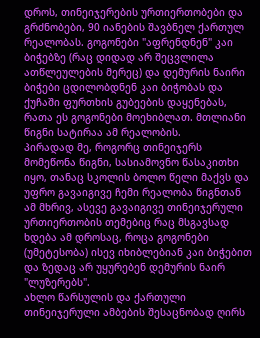დროს, თინეიჯერების ურთიერთობები და გრძნობები, 90 იანების შავბნელ ქართულ რეალობას. გოგონები "აფრენდნენ" კაი ბიჭებზე (რაც დიდად არ შეცვლილა ათწლეულების მერეც) და დემურის ნაირი ბიჭები ცდილობდნენ კაი ბიჭობას და ქუჩაში ფურთხის გუბეების დაყენებას, რათა ეს გოგონები მოეხიბლათ. მთლიანი წიგნი სატირაა ამ რეალობის.
პირადად მე, როგორც თინეიჯერს მომეწონა წიგნი, სასიამოვნო წასაკითხი იყო, თანაც სკოლის ბოლო წელი მაქვს და უფრო გავაიგივე ჩემი რეალობა წიგნთან ამ მხრივ, ასევე გავაიგივე თინეიჯერული ურთიერთობის თემებიც რაც მსგავსად ხდება ამ დროსაც, როცა გოგონები (უმეტესობა) ისევ იხიბლებიან კაი ბიჭებით და ზედაც არ უყურებენ დემურის ნაირ "ლუზერებს".
ახლო წარსულის და ქართული თინეიჯერული ამბების შესაცნობად ღირს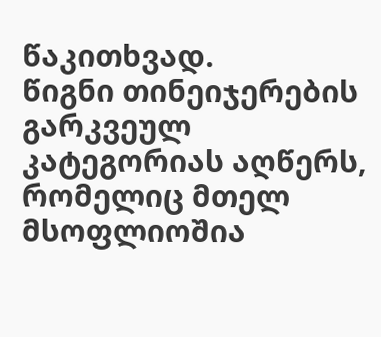წაკითხვად.
წიგნი თინეიჯერების გარკვეულ კატეგორიას აღწერს, რომელიც მთელ მსოფლიოშია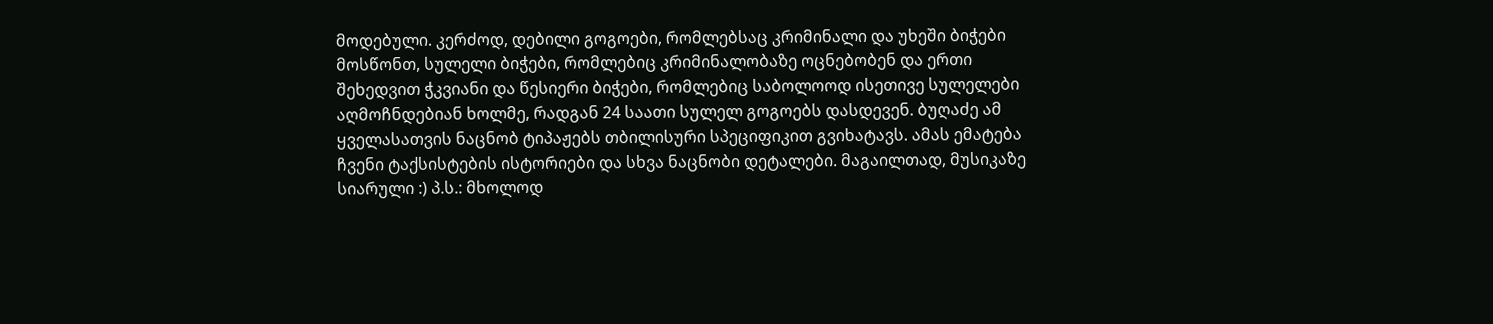მოდებული. კერძოდ, დებილი გოგოები, რომლებსაც კრიმინალი და უხეში ბიჭები მოსწონთ, სულელი ბიჭები, რომლებიც კრიმინალობაზე ოცნებობენ და ერთი შეხედვით ჭკვიანი და წესიერი ბიჭები, რომლებიც საბოლოოდ ისეთივე სულელები აღმოჩნდებიან ხოლმე, რადგან 24 საათი სულელ გოგოებს დასდევენ. ბუღაძე ამ ყველასათვის ნაცნობ ტიპაჟებს თბილისური სპეციფიკით გვიხატავს. ამას ემატება ჩვენი ტაქსისტების ისტორიები და სხვა ნაცნობი დეტალები. მაგაილთად, მუსიკაზე სიარული :) პ.ს.: მხოლოდ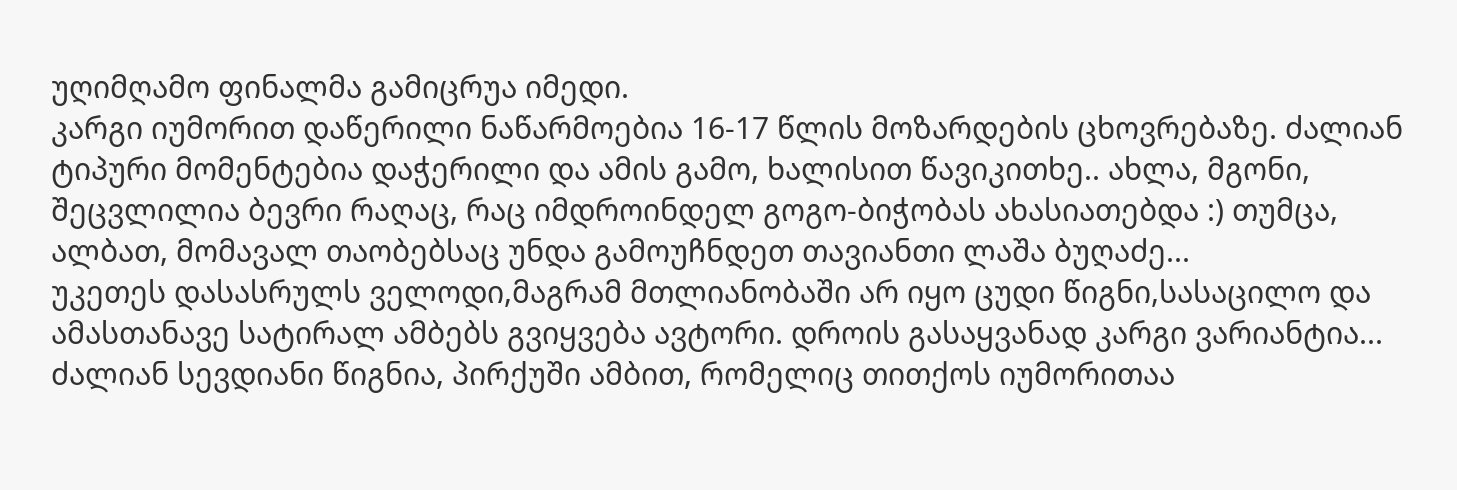უღიმღამო ფინალმა გამიცრუა იმედი.
კარგი იუმორით დაწერილი ნაწარმოებია 16-17 წლის მოზარდების ცხოვრებაზე. ძალიან ტიპური მომენტებია დაჭერილი და ამის გამო, ხალისით წავიკითხე.. ახლა, მგონი, შეცვლილია ბევრი რაღაც, რაც იმდროინდელ გოგო-ბიჭობას ახასიათებდა :) თუმცა, ალბათ, მომავალ თაობებსაც უნდა გამოუჩნდეთ თავიანთი ლაშა ბუღაძე...
უკეთეს დასასრულს ველოდი,მაგრამ მთლიანობაში არ იყო ცუდი წიგნი,სასაცილო და ამასთანავე სატირალ ამბებს გვიყვება ავტორი. დროის გასაყვანად კარგი ვარიანტია...
ძალიან სევდიანი წიგნია, პირქუში ამბით, რომელიც თითქოს იუმორითაა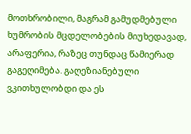მოთხრობილი, მაგრამ გამუდმებული ხუმრობის მცდელობების მიუხედავად, არაფერია, რაზეც თუნდაც წამიერად გაგეღიმება. გაღეზიანებული ვკითხულობდი და ეს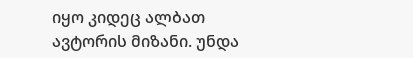იყო კიდეც ალბათ ავტორის მიზანი. უნდა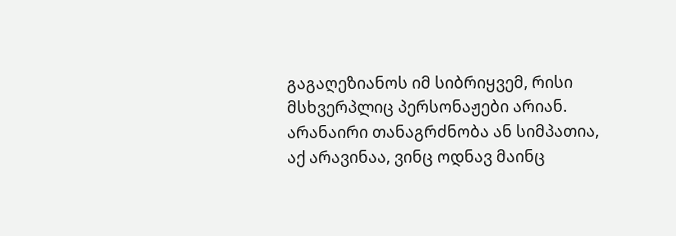გაგაღეზიანოს იმ სიბრიყვემ, რისი მსხვერპლიც პერსონაჟები არიან. არანაირი თანაგრძნობა ან სიმპათია, აქ არავინაა, ვინც ოდნავ მაინც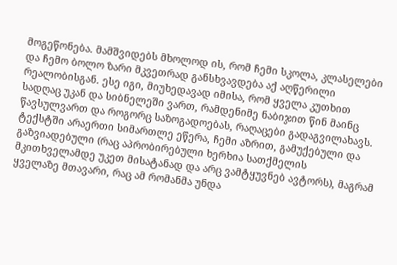მოგეწონება. მამშვიდებს მხოლოდ ის, რომ ჩემი სკოლა, კლასელები და ჩემო ბოლო ზარი მკვეთრად განსხვავდება აქ აღწერილი რეალობისგან. ესე იგი, მიუხედავად იმისა, რომ ყველა კუთხით სადღაც უკან და სიბნელეში ვართ, რამდენიმე ნაბიჯით წინ მაინც წავსულვართ და როგორც საზოგადოებას, რაღაცები გადაგვილახავს.
ტექსტში არაერთი სიმართლე ეწერა, ჩემი აზრით, გამუქებული და გაზვიადებული (რაც აპრობირებული ხერხია სათქმელის მკითხველამდე უკეთ მისატანად და არც ვამტყუვნებ ავტორს), მაგრამ ყველაზე მთავარი, რაც ამ რომანმა უნდა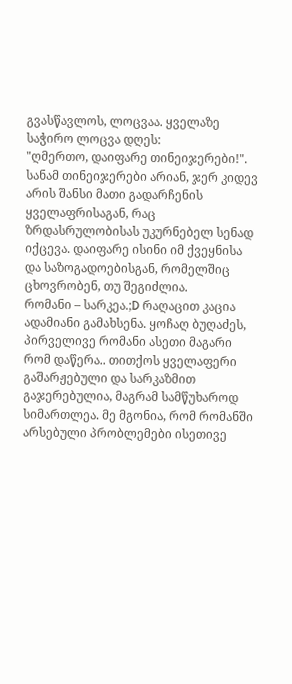გვასწავლოს, ლოცვაა. ყველაზე საჭირო ლოცვა დღეს:
"ღმერთო, დაიფარე თინეიჯერები!". სანამ თინეიჯერები არიან, ჯერ კიდევ არის შანსი მათი გადარჩენის ყველაფრისაგან, რაც ზრდასრულობისას უკურნებელ სენად იქცევა. დაიფარე ისინი იმ ქვეყნისა და საზოგადოებისგან, რომელშიც ცხოვრობენ, თუ შეგიძლია.
რომანი – სარკეა.;D რაღაცით კაცია ადამიანი გამახსენა. ყოჩაღ ბუღაძეს, პირველივე რომანი ასეთი მაგარი რომ დაწერა.. თითქოს ყველაფერი გაშარჟებული და სარკაზმით გაჯერებულია, მაგრამ სამწუხაროდ სიმართლეა. მე მგონია, რომ რომანში არსებული პრობლემები ისეთივე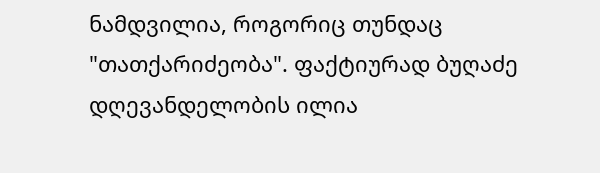ნამდვილია, როგორიც თუნდაც "თათქარიძეობა". ფაქტიურად ბუღაძე დღევანდელობის ილია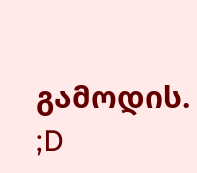გამოდის. ;D